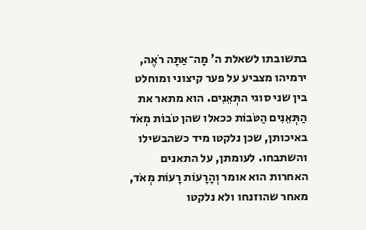בתשובתו לשאלת ה' מָה־אַתָּה רֹאֶה, ירמיהו מצביע על פער קיצוני ומוחלט בין שני סוגי התְּאֵנִים. הוא מתאר את הַתְּאֵנִים הַטֹּבוֹת ככאלו שהן טֹבוֹת מְאֹד באיכותן, שכן נלקטו מיד כשהבשילו והשתבחו. לעומתן, על התאנים האחרות הוא אומר וְהָרָעוֹת רָעוֹת מְאֹד, מאחר שהוזנחו ולא נלקטו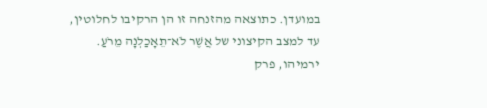במועדן. כתוצאה מהזנחה זו הן הרקיבו לחלוטין, עד למצב הקיצוני של אֲשֶׁר לֹא־תֵאָכַלְנָה מֵרֹעַ.
ירמיהו, פרק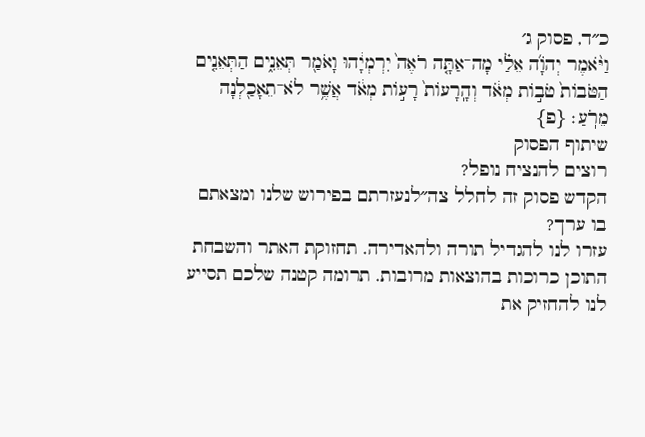כ״ד, פסוק ג׳
וַיֹּ֨אמֶר יְהֹוָ֜ה אֵלַ֗י מָה־אַתָּ֤ה רֹאֶה֙ יִרְמְיָ֔הוּ וָאֹמַ֖ר תְּאֵנִ֑ים הַתְּאֵנִ֤ים הַטֹּבוֹת֙ טֹב֣וֹת מְאֹ֔ד וְהָֽרָעוֹת֙ רָע֣וֹת מְאֹ֔ד אֲשֶׁ֥ר לֹא־תֵאָכַ֖לְנָה מֵרֹֽעַ׃ {פ}
שיתוף הפסוק
רוצים להנציח נופל?
הקדש פסוק זה לחלל צה״לנעזרתם בפירוש שלנו ומצאתם בו ערך?
עזרו לנו להגדיל תורה ולהאדירה. תחזוקת האתר והשבחת התוכן כרוכות בהוצאות מרובות. תרומה קטנה שלכם תסייע לנו להחזיק את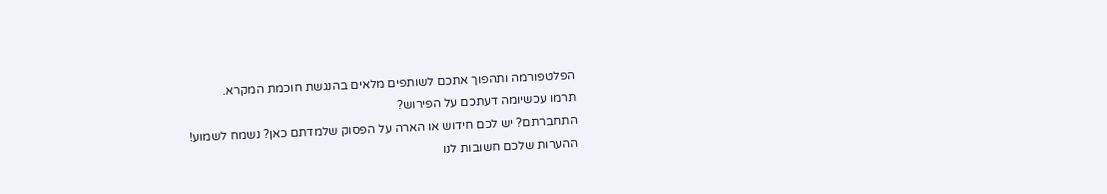הפלטפורמה ותהפוך אתכם לשותפים מלאים בהנגשת חוכמת המקרא.
תרמו עכשיומה דעתכם על הפירוש?
התחברתם? יש לכם חידוש או הארה על הפסוק שלמדתם כאן? נשמח לשמוע!
ההערות שלכם חשובות לנו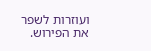ועוזרות לשפר את הפירוש.